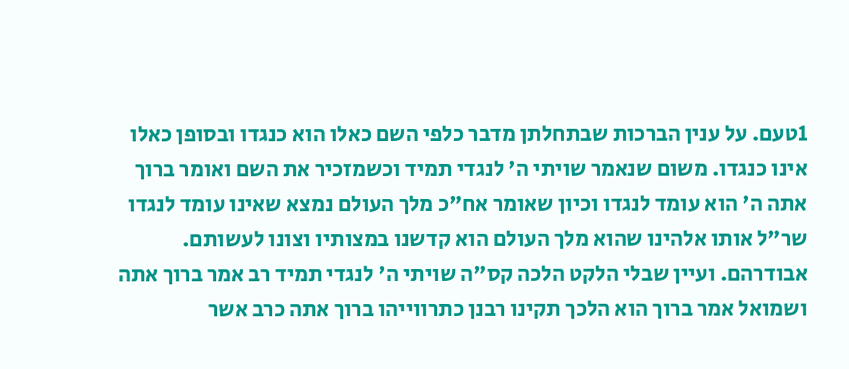1טעם. על ענין הברכות שבתחלתן מדבר כלפי השם כאלו הוא כנגדו ובסופן כאלו אינו כנגדו. משום שנאמר שויתי ה' לנגדי תמיד וכשמזכיר את השם ואומר ברוך אתה ה' הוא עומד לנגדו וכיון שאומר אח"כ מלך העולם נמצא שאינו עומד לנגדו שר"ל אותו אלהינו שהוא מלך העולם הוא קדשנו במצותיו וצונו לעשותם. אבודרהם. ועיין שבלי הלקט הלכה קס"ה שויתי ה' לנגדי תמיד רב אמר ברוך אתה ושמואל אמר ברוך הוא הלכך תקינו רבנן כתרווייהו ברוך אתה כרב אשר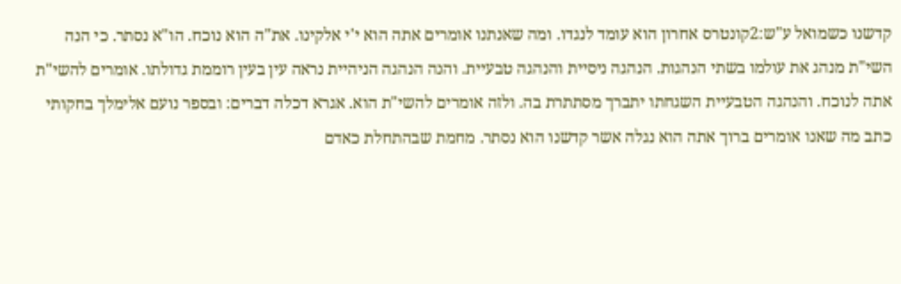קדשנו כשמואל ע"ש:2קונטרס אחרון הוא עומד לנגדו. ומה שאנתנו אומרים אתה הוא י'י אלקינו. את"ה הוא נוכח. הו"א נסתר. כי הנה השי"ת מנהג את עולמו בשתי הנהגות. הנהגה ניסיית והנהגה טבעיית. והנה הנהגה הניהיית נראה עין בעין רוממת גדולתו. אומרים להשי"ת אתה לנוכח. והנהגה הטבעיית השגחתו יתברך מסתתרת בה. ולזה אומרים להשי"ת הוא. אגרא דכלה דברים: ובספר נועם אלימלך בחקותי כתב מה שאנו אומרים ברוך אתה הוא נגלה אשר קדשנו הוא נסתר. מחמת שבהתחלת כאדם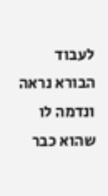לעבוד הבורא נראה ונדמה לו שהוא כבר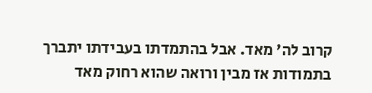קרוב לה' מאד. אבל בהתמדתו בעבידתו יתברך בתמודות אז מבין ורואה שהוא רחוק מאד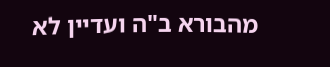מהבורא ב"ה ועדיין לא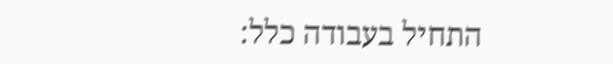התחיל בעבודה כלל: